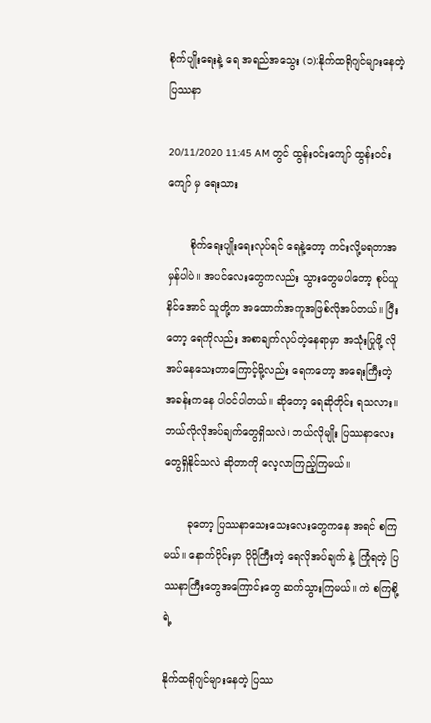စိုက်ပျိုးရေးနဲ့ ရေ အရည်အသွေး (၁):နိုက်ထရိုဂျင်များနေတဲ့ ပြဿနာ

20/11/2020 11:45 AM တွင် ထွန်းဝင်းကျော် ထွန်းဝင်းကျော် မှ ရေးသား

       စိုက်ရေးပျိုးရေးလုပ်ရင် ရေနဲ့တော့ ကင်းလို့မရတာအမှန်ပါပဲ။ အပင်လေးတွေကလည်း သွားတွေမပါတော့ စုပ်ယူနိင်အောင် သူတို့က အထောက်အကူအဖြစ်လိုအပ်တယ်။ ပြီးတော့ ရေကိုလည်း အစာချက်လုပ်တဲ့နေရာမှာ အသုံးပြုဖို့ လိုအပ်နေသေးတာကြောင့်မို့လည်း ရေကတော့ အရေးကြီးတဲ့ အခန်းကနေ ပါဝင်ပါတယ်။ ဆိုတော့ ရေဆိုတိုင်း ရသလား။ ဘယ်လိုလိုအပ်ချက်တွေရှိသလဲ၊ ဘယ်လိုမျိုး ပြဿနာလေးတွေရှိနိုင်သလဲ ဆိုတာကို လေ့လာကြည့်ကြမယ်။

       ခုတော့ ပြဿနာသေးသေးလေးတွေကနေ အရင် စကြမယ်။ နောက်ပိုင်းမှာ ပိုပိုကြီးတဲ့ ရေလိုအပ်ချက် နဲ့ ကြုံရတဲ့ ပြဿနာကြီးတွေအကြောင်းတွေ ဆက်သွားကြမယ်။ ကဲ စကြစို့ရဲ့

နိုက်ထရိုဂျင်များနေတဲ့ ပြဿ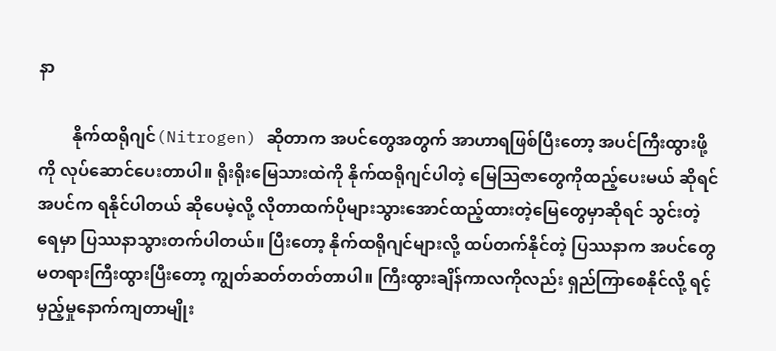နာ

        နိုက်ထရိုဂျင်(Nitrogen) ဆိုတာက အပင်တွေအတွက် အာဟာရဖြစ်ပြီးတော့ အပင်ကြီးထွားဖို့ကို လုပ်ဆောင်ပေးတာပါ။ ရိုးရိုးမြေသားထဲကို နိုက်ထရိုဂျင်ပါတဲ့ မြေသြဇာတွေကိုထည့်ပေးမယ် ဆိုရင် အပင်က ရနိုင်ပါတယ် ဆိုပေမဲ့လို့ လိုတာထက်ပိုများသွားအောင်ထည့်ထားတဲ့မြေတွေမှာဆိုရင် သွင်းတဲ့ ရေမှာ ပြဿနာသွားတက်ပါတယ်။ ပြီးတော့ နိုက်ထရိုဂျင်များလို့ ထပ်တက်နိုင်တဲ့ ပြဿနာက အပင်တွေ မတရားကြီးထွားပြီးတော့ ကျွတ်ဆတ်တတ်တာပါ။ ကြီးထွားချိန်ကာလကိုလည်း ရှည်ကြာစေနိုင်လို့ ရင့်မှည့်မှုနောက်ကျတာမျိုး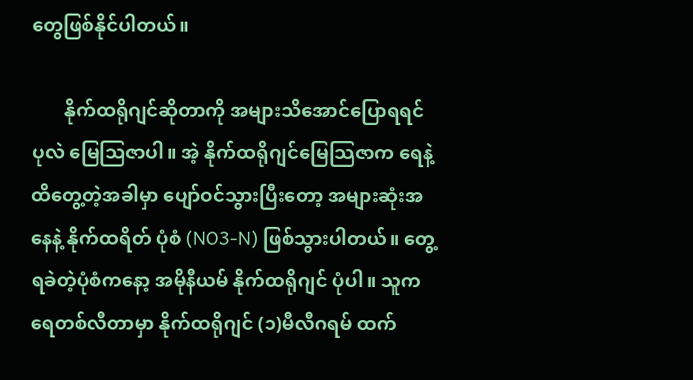တွေဖြစ်နိုင်ပါတယ်။

       နိုက်ထရိုဂျင်ဆိုတာကို အများသိအောင်ပြောရရင် ပုလဲ မြေသြဇာပါ။ အဲ့ နိုက်ထရိုဂျင်မြေသြဇာက ရေနဲ့ ထိတွေ့တဲ့အခါမှာ ပျော်ဝင်သွားပြီးတော့ အများဆုံးအနေနဲ့ နိုက်ထရိတ် ပုံစံ (NO3-N) ဖြစ်သွားပါတယ်။ တွေ့ရခဲတဲ့ပုံစံကနော့ အမိုနီယမ် နိုက်ထရိုဂျင် ပုံပါ။ သူက ရေတစ်လီတာမှာ နိုက်ထရိုဂျင် (၁)မီလီဂရမ် ထက်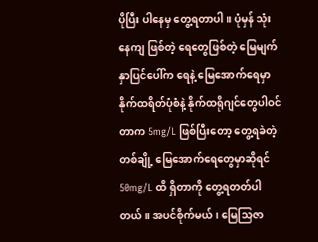ပိုပြီး ပါနေမှ တွေ့ရတာပါ။ ပုံမှန် သုံးနေကျ ဖြစ်တဲ့ ရေတွေဖြစ်တဲ့ မြေမျက်နှာပြင်ပေါ်က ရေနဲ့ မြေအောက်ရေမှာ နိုက်ထရိတ်ပုံစံနဲ့ နိုက်ထရိုဂျင်တွေပါဝင်တာက 5mg/L ဖြစ်ပြီးတော့ တွေ့ရခဲတဲ့ တစ်ချို့ မြေအောက်ရေတွေမှာဆိုရင် 50mg/L ထိ ရှိတာကို တွေ့ရတတ်ပါတယ်။ အပင်စိုက်မယ်၊ မြေသြဇာ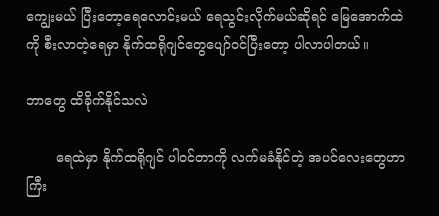ကျွေးမယ် ပြီးတော့ရေလောင်းမယ် ရေသွင်းလိုက်မယ်ဆိုရင် မြေအောက်ထဲကို စီးလာတဲ့ရေမှာ နိုက်ထရိုဂျင်တွေပျော်ဝင်ပြီးတော့ ပါလာပါတယ်။

ဘာတွေ ထိခိုက်နိုင်သလဲ

       ရေထဲမှာ နိုက်ထရိုဂျင် ပါဝင်တာကို လက်မခံနိုင်တဲ့ အပင်လေးတွေဟာ ကြီး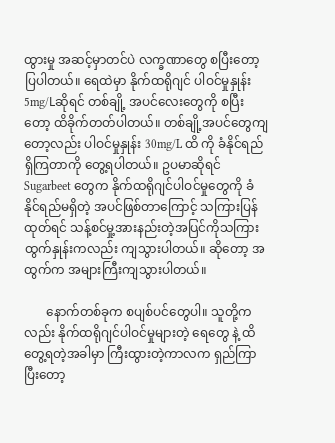ထွားမှု အဆင့်မှာတင်ပဲ လက္ခဏာတွေ စပြီးတော့ ပြပါတယ်။ ရေထဲမှာ နိုက်ထရိုဂျင် ပါဝင်မှုနှုန်း 5mg/Lဆိုရင် တစ်ချို့ အပင်လေးတွေကို စပြီးတော့ ထိခိုက်တတ်ပါတယ်။ တစ်ချို့အပင်တွေကျတော့လည်း ပါဝင်မှုနှုန်း 30mg/L ထိ ကို ခံနိုင်ရည်ရှိကြတာကို တွေ့ရပါတယ်။ ဥပမာဆိုရင် Sugarbeet တွေက နိုက်ထရိုဂျင်ပါဝင်မှုတွေကို ခံနိုင်ရည်မရှိတဲ့ အပင်ဖြစ်တာကြောင့် သကြားပြန်ထုတ်ရင် သန့်စင်မှု့အားနည်းတဲ့အပြင်ကိုသကြားထွက်နှုန်းကလည်း ကျသွားပါတယ်။ ဆိုတော့ အထွက်က အများကြီးကျသွားပါတယ်။

       နောက်တစ်ခုက စပျစ်ပင်တွေပါ။ သူတို့ကလည်း နိုက်ထရိုဂျင်ပါဝင်မှုများတဲ့ ရေတွေ နဲ့ ထိတွေ့ရတဲ့အခါမှာ ကြီးထွားတဲ့ကာလက ရှည်ကြာပြီးတော့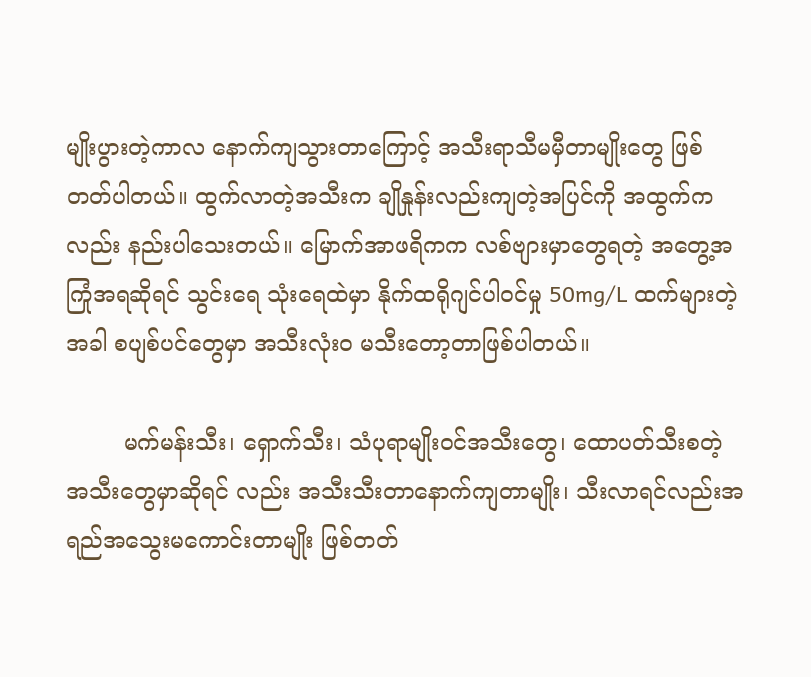မျိုးပွားတဲ့ကာလ နောက်ကျသွားတာကြောင့် အသီးရာသီမမှီတာမျိုးတွေ ဖြစ်တတ်ပါတယ်။ ထွက်လာတဲ့အသီးက ချိုနှုန်းလည်းကျတဲ့အပြင်ကို အထွက်ကလည်း နည်းပါသေးတယ်။ မြောက်အာဖရိကက လစ်ဗျားမှာတွေရတဲ့ အတွေ့အကြုံအရဆိုရင် သွင်းရေ သုံးရေထဲမှာ နိုက်ထရိုဂျင်ပါဝင်မှု 50mg/L ထက်များတဲ့အခါ စပျစ်ပင်တွေမှာ အသီးလုံးဝ မသီးတော့တာဖြစ်ပါတယ်။

        မက်မန်းသီး၊ ရှောက်သီး၊ သံပုရာမျိုးဝင်အသီးတွေ၊ ထောပတ်သီးစတဲ့ အသီးတွေမှာဆိုရင် လည်း အသီးသီးတာနောက်ကျတာမျိုး၊ သီးလာရင်လည်းအရည်အသွေးမကောင်းတာမျိုး ဖြစ်တတ်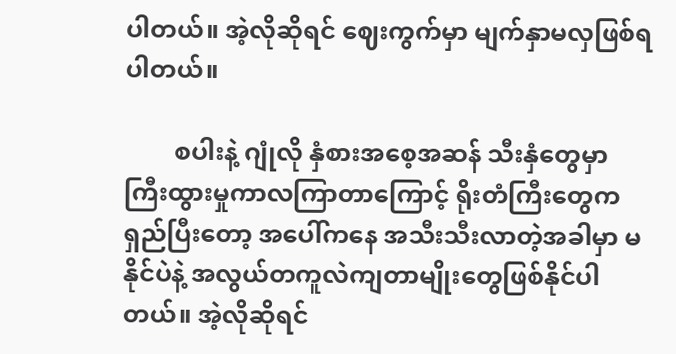ပါတယ်။ အဲ့လိုဆိုရင် ဈေးကွက်မှာ မျက်နှာမလှဖြစ်ရပါတယ်။

        စပါးနဲ့ ဂျုံလို နှံစားအစေ့အဆန် သီးနှံတွေမှာ ကြီးထွားမှုကာလကြာတာကြောင့် ရိုးတံကြီးတွေကရှည်ပြီးတော့ အပေါ်ကနေ အသီးသီးလာတဲ့အခါမှာ မနိုင်ပဲနဲ့ အလွယ်တကူလဲကျတာမျိုးတွေဖြစ်နိုင်ပါတယ်။ အဲ့လိုဆိုရင်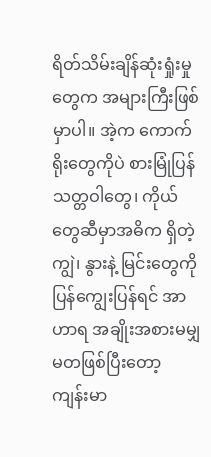ရိတ်သိမ်းချိန်ဆုံးရှုံးမှုတွေက အများကြီးဖြစ်မှာပါ။ အဲ့က ကောက်ရိုးတွေကိုပဲ စားမြုံပြန် သတ္တဝါတွေ၊ ကိုယ်တွေဆီမှာအဓိက ရှိတဲ့ကျွဲ၊ နွားနဲ့ မြင်းတွေကို ပြန်ကျွေးပြန်ရင် အာဟာရ အချိုးအစားမမျှ မတဖြစ်ပြီးတော့ ကျန်းမာ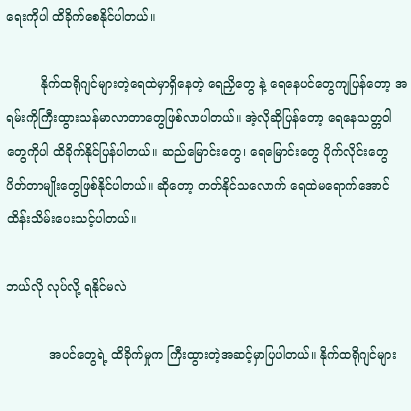ရေးကိုပါ ထိခိုက်စေနိုင်ပါတယ်။

         နိုက်ထရိုဂျင်များတဲ့ရေထဲမှာရှိနေတဲ့ ရေညှိတွေ နဲ့ ရေနေပင်တွေကျပြန်တော့ အရမ်းကိုကြီးထွားသန်မာလာတာတွေဖြစ်လာပါတယ်။ အဲ့လိုဆိုပြန်တော့ ရေနေသတ္တဝါတွေကိုပါ ထိခိုက်နိုင်ပြန်ပါတယ်။ ဆည်မြောင်းတွေ၊ ရေမြောင်းတွေ ပိုက်လိုင်းတွေ ပိတ်တာမျိုးတွေဖြစ်နိုင်ပါတယ်။ ဆိုတော့ တတ်နိုင်သလောက် ရေထဲမရောက်အောင် ထိန်းသိမ်းပေးသင့်ပါတယ်။

ဘယ်လို လုပ်လို့ ရနိုင်မလဲ

           အပင်တွေရဲ့ ထိခိုက်မှုက ကြီးထွားတဲ့အဆင့်မှာပြပါတယ်။ နိုက်ထရိုဂျင်များ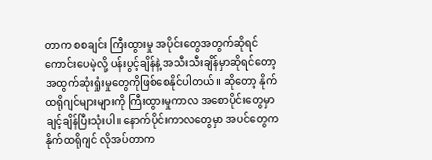တာက စစချင်း ကြီးထွားမှု အပိုင်းတွေအတွက်ဆိုရင် ကောင်းပေမဲ့လို့ ပန်းပွင့်ချိန်နဲ့ အသီးသီးချိန်မှာဆိုရင်တော့ အထွက်ဆုံးရှုံးမှုတွေကိုဖြစ်စေနိုင်ပါတယ်။ ဆိုတော့ နိုက်ထရိုဂျင်များများကို ကြီးထွားမှုကာလ အစောပိုင်းတွေမှာ ချင့်ချိန်ပြီးသုံးပါ။ နောက်ပိုင်းကာလတွေမှာ အပင်တွေက နိုက်ထရိုဂျင် လိုအပ်တာက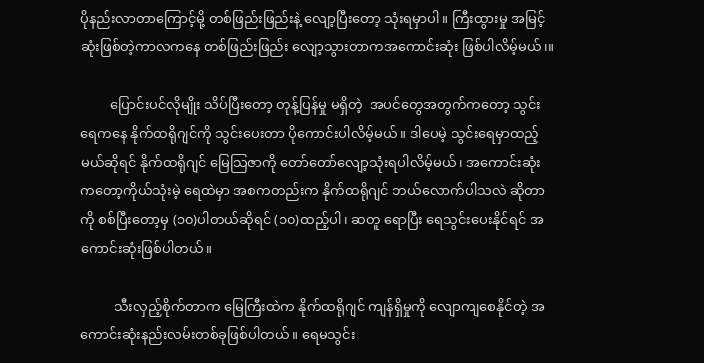ပိုနည်းလာတာကြောင့်မို့ တစ်ဖြည်းဖြည်းနဲ့ လျော့ပြီးတော့ သုံးရမှာပါ။ ကြီးထွားမှု အမြင့်ဆုံးဖြစ်တဲ့ကာလကနေ တစ်ဖြည်းဖြည်း လျော့သွားတာကအကောင်းဆုံး ဖြစ်ပါလိမ့်မယ်၊။

         ပြောင်းပင်လိုမျိုး သိပ်ပြီးတော့ တုန့်ပြန်မှု မရှိတဲ့  အပင်တွေအတွက်ကတော့ သွင်းရေကနေ နိုက်ထရိုဂျင်ကို သွင်းပေးတာ ပိုကောင်းပါလိမ့်မယ်။ ဒါပေမဲ့ သွင်းရေမှာထည့်မယ်ဆိုရင် နိုက်ထရိုဂျင် မြေသြဇာကို တော်တော်လျော့သုံးရပါလိမ့်မယ်၊ အကောင်းဆုံးကတော့ကိုယ်သုံးမဲ့ ရေထဲမှာ အစကတည်းက နိုက်ထရိုဂျင် ဘယ်လောက်ပါသလဲ ဆိုတာကို စစ်ပြီးတော့မှ (၁၀)ပါတယ်ဆိုရင် (၁၀)ထည့်ပါ၊ ဆတူ ရောပြီး ရေသွင်းပေးနိုင်ရင် အကောင်းဆုံးဖြစ်ပါတယ်။

          သီးလှည့်စိုက်တာက မြေကြီးထဲက နိုက်ထရိုဂျင် ကျန်ရှိမှုကို လျောကျစေနိုင်တဲ့ အကောင်းဆုံးနည်းလမ်းတစ်ခုဖြစ်ပါတယ်။ ရေမသွင်း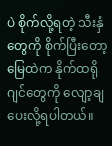ပဲ စိုက်လို့ရတဲ့ သီးနှံတွေကို စိုက်ပြီးတော့ မြေထဲက နိုက်ထရိုဂျင်တွေကို လျော့ချပေးလို့ရပါတယ်။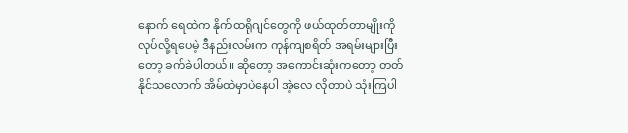နောက် ရေထဲက နိုက်ထရိုဂျင်တွေကို ဖယ်ထုတ်တာမျိုးကို လုပ်လို့ရပေမဲ့ ဒီနည်းလမ်းက ကုန်ကျစရိတ် အရမ်းများပြီးတော့ ခက်ခဲပါတယ်။ ဆိုတော့ အကောင်းဆုံးကတော့ တတ်နိုင်သလောက် အိမ်ထဲမှာပဲနေပါ အဲ့လေ လိုတာပဲ သုံးကြပါ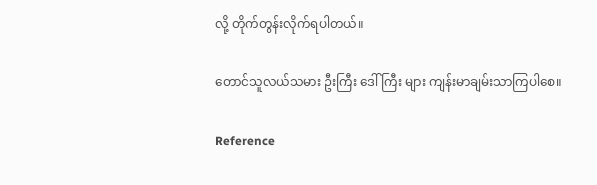လို့ တိုက်တွန်းလိုက်ရပါတယ်။

တောင်သူလယ်သမား ဦးကြီး ဒေါ်ကြီး များ ကျန်းမာချမ်းသာကြပါစေ။

Reference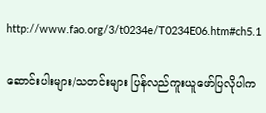http://www.fao.org/3/t0234e/T0234E06.htm#ch5.1

ဆောင်းပါးများ/သတင်းများ ပြန်လည်ကူးယူဖော်ပြလိုပါက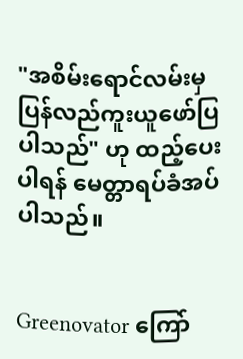"အစိမ်းရောင်လမ်းမှ ပြန်လည်ကူးယူဖော်ပြပါသည်" ဟု ထည့်ပေးပါရန် မေတ္တာရပ်ခံအပ်ပါသည်။


Greenovator ကြော်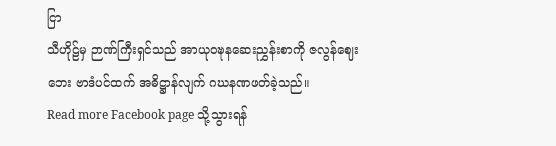ငြာ
သီဟိုဠ်မှ ဉာဏ်ကြီးရှင်သည် အာယုဝဍ္ဎနဆေးညွှန်းစာကို ဇလွန်ဈေးဘေး ဗာဒံပင်ထက် အဓိဋ္ဌာန်လျက် ဂဃနဏဖတ်ခဲ့သည်။
Read more Facebook page သို့သွားရန်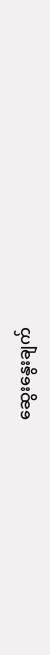ဆွေးနွေးချက်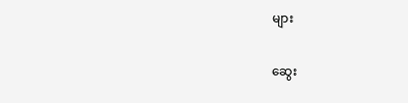များ

ဆွေး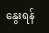နွေးရန်